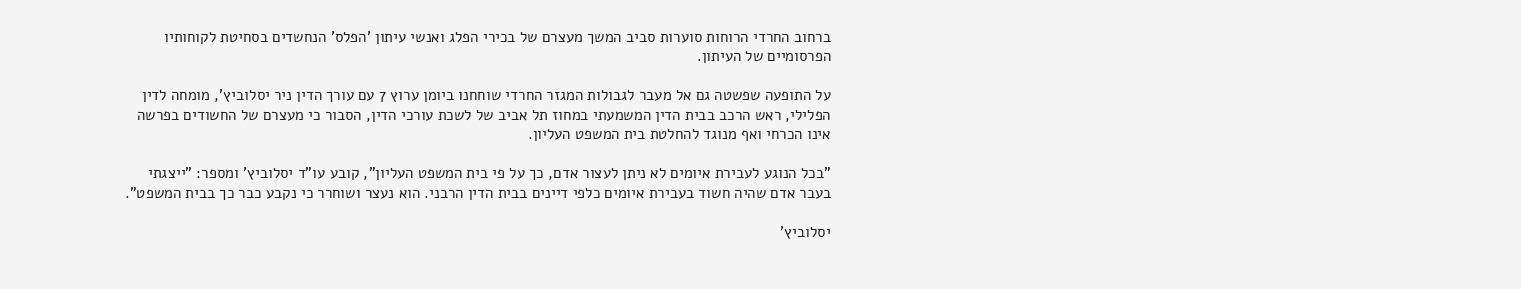ברחוב החרדי הרוחות סוערות סביב המשך מעצרם של בכירי הפלג ואנשי עיתון 'הפלס' הנחשדים בסחיטת לקוחותיו הפרסומיים של העיתון.

על התופעה שפשטה גם אל מעבר לגבולות המגזר החרדי שוחחנו ביומן ערוץ 7 עם עורך הדין ניר יסלוביץ', מומחה לדין הפלילי, ראש הרכב בבית הדין המשמעתי במחוז תל אביב של לשכת עורכי הדין, הסבור כי מעצרם של החשודים בפרשה אינו הכרחי ואף מנוגד להחלטת בית המשפט העליון.

"בכל הנוגע לעבירת איומים לא ניתן לעצור אדם, כך על פי בית המשפט העליון", קובע עו"ד יסלוביץ' ומספר: "ייצגתי בעבר אדם שהיה חשוד בעבירת איומים כלפי דיינים בבית הדין הרבני. הוא נעצר ושוחרר כי נקבע כבר כך בבית המשפט".

יסלוביץ'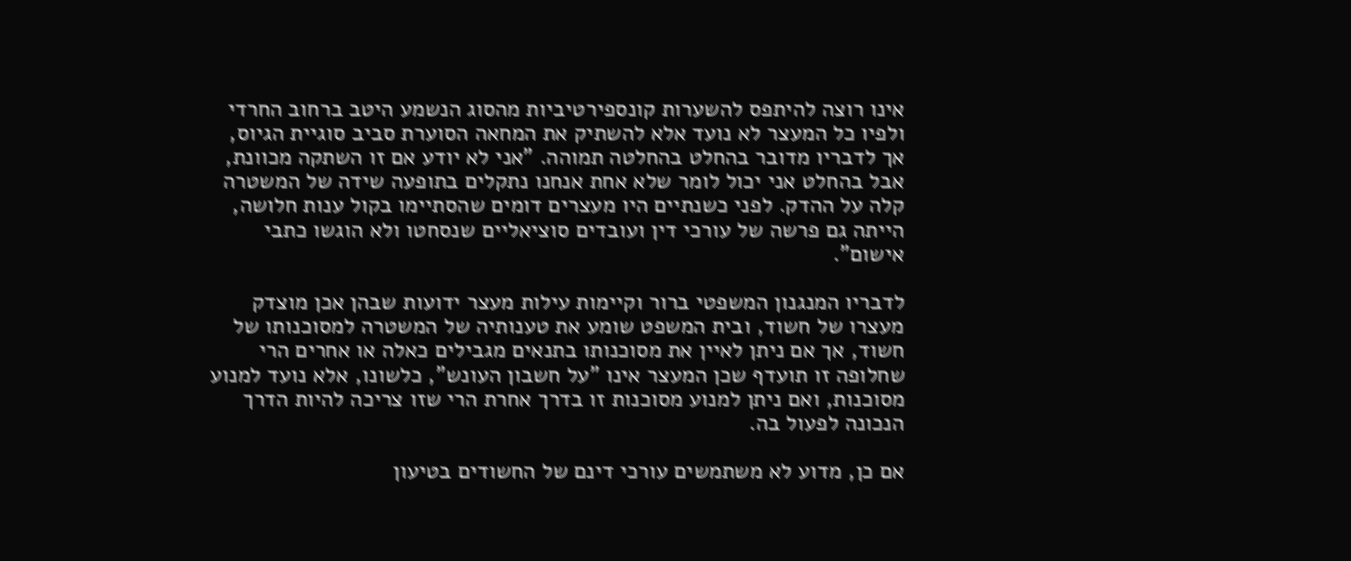אינו רוצה להיתפס להשערות קונספירטיביות מהסוג הנשמע היטב ברחוב החרדי ולפיו כל המעצר לא נועד אלא להשתיק את המחאה הסוערת סביב סוגיית הגיוס, אך לדבריו מדובר בהחלט בהחלטה תמוהה. "אני לא יודע אם זו השתקה מכוונת, אבל בהחלט אני יכול לומר שלא אחת אנחנו נתקלים בתופעה שידה של המשטרה קלה על ההדק. לפני כשנתיים היו מעצרים דומים שהסתיימו בקול ענות חלושה, הייתה גם פרשה של עורכי דין ועובדים סוציאליים שנסחטו ולא הוגשו כתבי אישום".

לדבריו המנגנון המשפטי ברור וקיימות עילות מעצר ידועות שבהן אכן מוצדק מעצרו של חשוד, ובית המשפט שומע את טענותיה של המשטרה למסוכנותו של חשוד, אך אם ניתן לאיין את מסוכנותו בתנאים מגבילים כאלה או אחרים הרי שחלופה זו תועדף שכן המעצר אינו "על חשבון העונש", כלשונו, אלא נועד למנוע מסוכנות, ואם ניתן למנוע מסוכנות זו בדרך אחרת הרי שזו צריכה להיות הדרך הנכונה לפעול בה.

אם כן, מדוע לא משתמשים עורכי דינם של החשודים בטיעון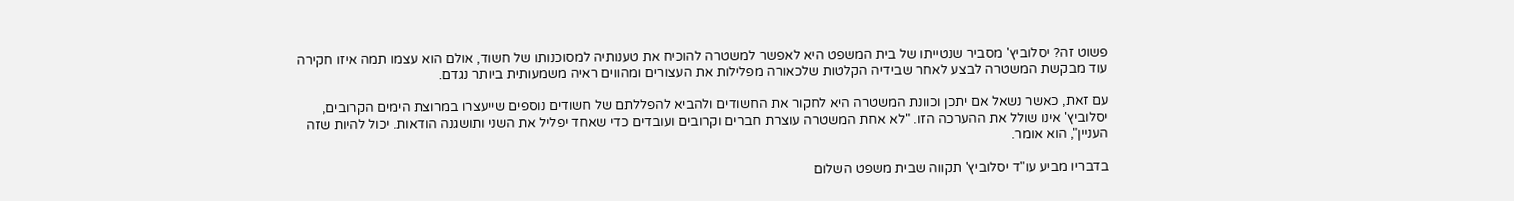פשוט זה? יסלוביץ' מסביר שנטייתו של בית המשפט היא לאפשר למשטרה להוכיח את טענותיה למסוכנותו של חשוד, אולם הוא עצמו תמה איזו חקירה עוד מבקשת המשטרה לבצע לאחר שבידיה הקלטות שלכאורה מפלילות את העצורים ומהווים ראיה משמעותית ביותר נגדם.

עם זאת, כאשר נשאל אם יתכן וכוונת המשטרה היא לחקור את החשודים ולהביא להפללתם של חשודים נוספים שייעצרו במרוצת הימים הקרובים, יסלוביץ' אינו שולל את ההערכה הזו. "לא אחת המשטרה עוצרת חברים וקרובים ועובדים כדי שאחד יפליל את השני ותושגנה הודאות. יכול להיות שזה העניין", הוא אומר.

בדבריו מביע עו"ד יסלוביץ' תקווה שבית משפט השלום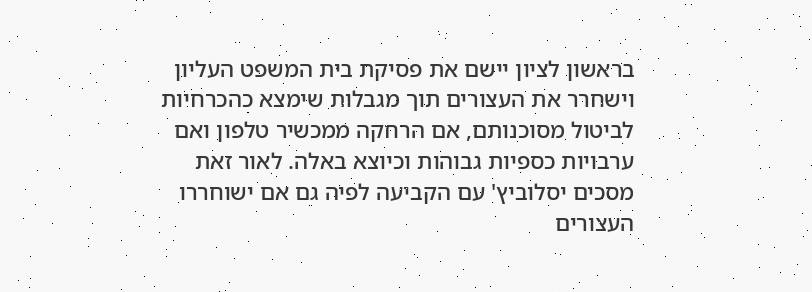בראשון לציון יישם את פסיקת בית המשפט העליון וישחרר את העצורים תוך מגבלות שימצא כהכרחיות לביטול מסוכנותם, אם הרחקה ממכשיר טלפון ואם ערבויות כספיות גבוהות וכיוצא באלה. לאור זאת מסכים יסלוביץ' עם הקביעה לפיה גם אם ישוחררו העצורים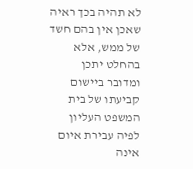לא תהיה בכך ראיה שאכן אין בהם חשד של ממש, אלא בהחלט יתכן ומדובר ביישום קביעתו של בית המשפט העליון לפיה עבירת איום אינה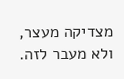מצדיקה מעצר, ולא מעבר לזה.